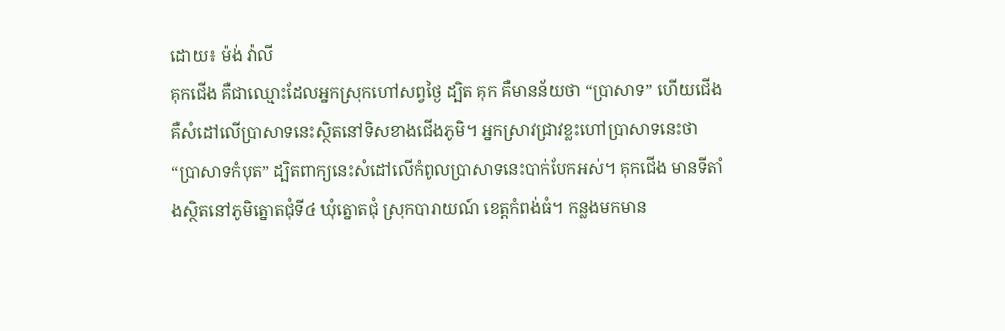ដោយ៖ ម៉ង់ វ៉ាលី
គុកជើង គឺជាឈ្មោះដែលអ្នកស្រុកហៅសព្វថ្ងៃ ដ្បិត គុក គឺមានន័យថា “ប្រាសាទ” ហើយជើង គឺសំដៅលើប្រាសាទនេះស្ថិតនៅទិសខាងជើងភូមិ។ អ្នកស្រាវជ្រាវខ្លះហៅប្រាសាទនេះថា “ប្រាសាទកំបុត” ដ្បិតពាក្យនេះសំដៅលើកំពូលប្រាសាទនេះបាក់បែកអស់។ គុកជើង មានទីតាំងស្ថិតនៅភូមិត្នោតជុំទី៤ ឃុំត្នោតជុំ ស្រុកបារាយណ៍ ខេត្តកំពង់ធំ។ កន្លងមកមាន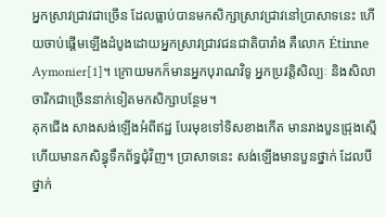អ្នកស្រាវជ្រាវជាច្រើន ដែលធ្លាប់បានមកសិក្សាស្រាវជ្រាវនៅប្រាសាទនេះ ហើយចាប់ផ្តើមឡើងដំបូងដោយអ្នកស្រាវជ្រាវជនជាតិបារាំង គឺលោក Étinne Aymonier[1]។ ក្រោយមកក៏មានអ្នកបុរាណវិទូ អ្នកប្រវត្តិសិល្បៈ និងសិលាចារឹកជាច្រើននាក់ទៀតមកសិក្សាបន្ថែម។
គុកជើង សាងសង់ឡើងអំពីឥដ្ឋ បែរមុខទៅទិសខាងកើត មានរាងបួនជ្រុងស្មើ ហើយមានកសិន្ធុទឹកព័ទ្ធជុំវិញ។ ប្រាសាទនេះ សង់ឡើងមានបួនថ្នាក់ ដែលបីថ្នាក់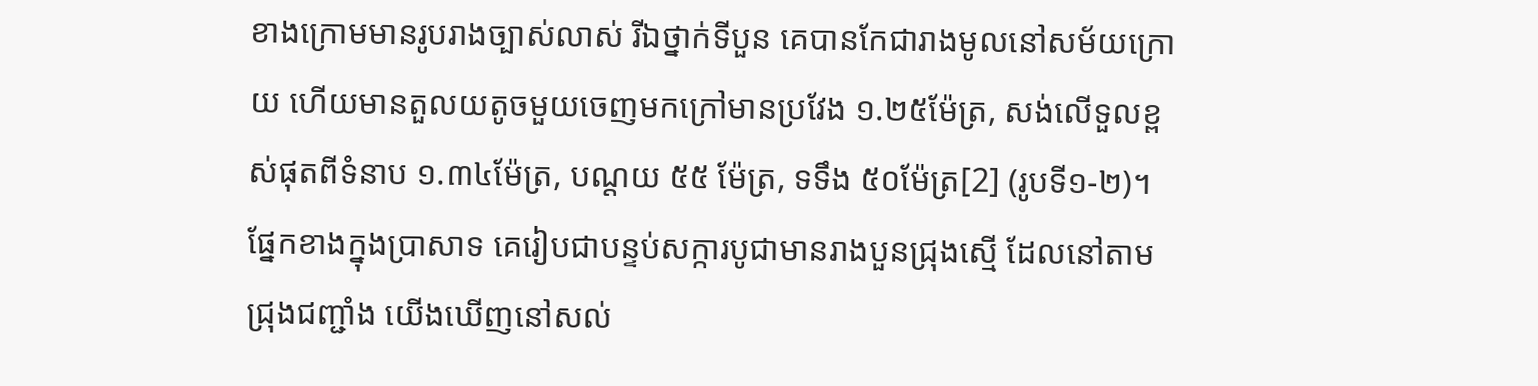ខាងក្រោមមានរូបរាងច្បាស់លាស់ រីឯថ្នាក់ទីបួន គេបានកែជារាងមូលនៅសម័យក្រោយ ហើយមានតួលយតូចមួយចេញមកក្រៅមានប្រវែង ១.២៥ម៉ែត្រ, សង់លើទួលខ្ពស់ផុតពីទំនាប ១.៣៤ម៉ែត្រ, បណ្តយ ៥៥ ម៉ែត្រ, ទទឹង ៥០ម៉ែត្រ[2] (រូបទី១-២)។ ផ្នែកខាងក្នុងប្រាសាទ គេរៀបជាបន្ទប់សក្ការបូជាមានរាងបួនជ្រុងស្មើ ដែលនៅតាមជ្រុងជញ្ជាំង យើងឃើញនៅសល់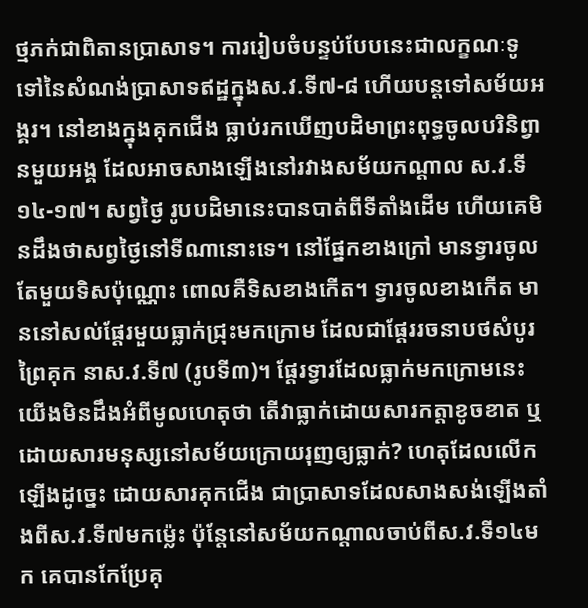ថ្មភក់ជាពិតានប្រាសាទ។ ការរៀបចំបន្ទប់បែបនេះជាលក្ខណៈទូទៅនៃសំណង់ប្រាសាទឥដ្ឋក្នុងស.វ.ទី៧-៨ ហើយបន្តទៅសម័យអង្គរ។ នៅខាងក្នុងគុកជើង ធ្លាប់រកឃើញបដិមាព្រះពុទ្ធចូលបរិនិព្វានមួយអង្គ ដែលអាចសាងឡើងនៅរវាងសម័យកណ្តាល ស.វ.ទី១៤-១៧។ សព្វថ្ងៃ រូបបដិមានេះបានបាត់ពីទីតាំងដើម ហើយគេមិនដឹងថាសព្វថ្ងៃនៅទីណានោះទេ។ នៅផ្នែកខាងក្រៅ មានទ្វារចូលតែមួយទិសប៉ុណ្ណោះ ពោលគឺទិសខាងកើត។ ទ្វារចូលខាងកើត មាននៅសល់ផ្តែរមួយធ្លាក់ជ្រុះមកក្រោម ដែលជាផ្តែររចនាបថសំបូរព្រៃគុក នាស.វ.ទី៧ (រូបទី៣)។ ផ្តែរទ្វារដែលធ្លាក់មកក្រោមនេះ យើងមិនដឹងអំពីមូលហេតុថា តើវាធ្លាក់ដោយសារកត្តាខូចខាត ឬដោយសារមនុស្សនៅសម័យក្រោយរុញឲ្យធ្លាក់? ហេតុដែលលើកឡើងដូច្នេះ ដោយសារគុកជើង ជាប្រាសាទដែលសាងសង់ឡើងតាំងពីស.វ.ទី៧មកម្ល៉េះ ប៉ុន្តែនៅសម័យកណ្តាលចាប់ពីស.វ.ទី១៤មក គេបានកែប្រែគុ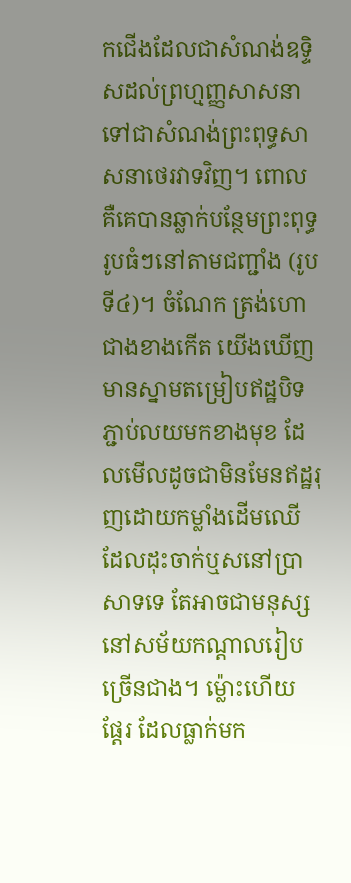កជើងដែលជាសំណង់ឧទ្ទិសដល់ព្រហ្មញ្ញសាសនា ទៅជាសំណង់ព្រះពុទ្ធសាសនាថេរវាទវិញ។ ពោល គឺគេបានឆ្លាក់បន្ថែមព្រះពុទ្ធរូបធំៗនៅតាមជញ្ជាំង (រូបទី៤)។ ចំណែក ត្រង់ហោជាងខាងកើត យើងឃើញមានស្នាមតម្រៀបឥដ្ឋបិទភ្ជាប់លយមកខាងមុខ ដែលមើលដូចជាមិនមែនឥដ្ឋរុញដោយកម្លាំងដើមឈើដែលដុះចាក់ឬសនៅប្រាសាទទេ តែអាចជាមនុស្សនៅសម័យកណ្តាលរៀបច្រើនជាង។ ម្ល៉ោះហើយ ផ្តែរ ដែលធ្លាក់មក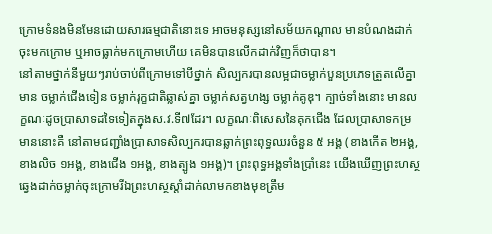ក្រោមទំនងមិនមែនដោយសារធម្មជាតិនោះទេ អាចមនុស្សនៅសម័យកណ្តាល មានបំណងដាក់ចុះមកក្រោម ឬអាចធ្លាក់មកក្រោមហើយ គេមិនបានលើកដាក់វិញក៏ថាបាន។
នៅតាមថ្នាក់នីមួយៗរាប់ចាប់ពីក្រោមទៅបីថ្នាក់ សិល្បករបានលម្អជាចម្លាក់បួនប្រភេទត្រួតលើគ្នាមាន ចម្លាក់ជើងទៀន ចម្លាក់រុក្ខជាតិឆ្លាស់គ្នា ចម្លាក់សត្វហង្ស ចម្លាក់គូឌុ។ ក្បាច់ទាំងនោះ មានលក្ខណៈដូចប្រាសាទដទៃទៀតក្នុងស.វ.ទី៧ដែរ។ លក្ខណៈពិសេសនៃគុកជើង ដែលប្រាសាទកម្រមាននោះគឺ នៅតាមជញ្ជាំងប្រាសាទសិល្បករបានឆ្លាក់ព្រះពុទ្ធឈរចំនួន ៥ អង្គ (ខាងកើត ២អង្គ, ខាងលិច ១អង្គ, ខាងជើង ១អង្គ, ខាងត្បូង ១អង្គ)។ ព្រះពុទ្ធអង្គទាំងប្រាំនេះ យើងឃើញព្រះហស្ថឆ្វេងដាក់ចម្លាក់ចុះក្រោមរីឯព្រះហស្ថស្តាំដាក់លាមកខាងមុខត្រឹម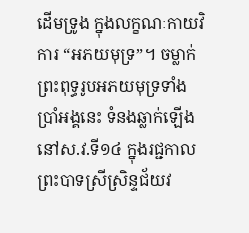ដើមទ្រូង ក្នុងលក្ខណៈកាយវិការ “អភយមុទ្រ”។ ចម្លាក់ព្រះពុទ្ធរូបអភយមុទ្រទាំងប្រាំអង្គនេះ ទំនងឆ្លាក់ឡើងនៅស.វ.ទី១៤ ក្នុងរជ្ជកាលព្រះបាទស្រីស្រិន្ទជ័យវ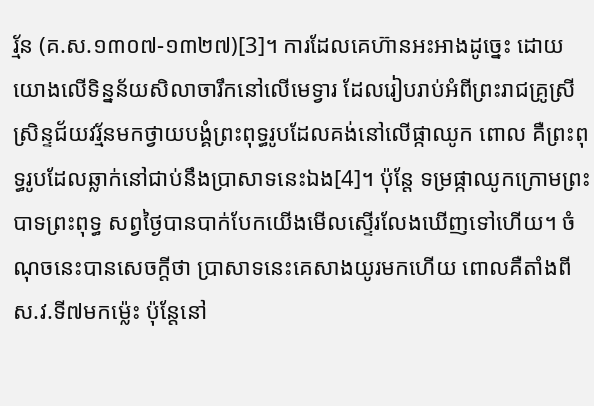រ្ម័ន (គ.ស.១៣០៧-១៣២៧)[3]។ ការដែលគេហ៊ានអះអាងដូច្នេះ ដោយយោងលើទិន្នន័យសិលាចារឹកនៅលើមេទ្វារ ដែលរៀបរាប់អំពីព្រះរាជគ្រូស្រីស្រិន្ទជ័យវរ្ម័នមកថ្វាយបង្គំព្រះពុទ្ធរូបដែលគង់នៅលើផ្កាឈូក ពោល គឺព្រះពុទ្ធរូបដែលឆ្លាក់នៅជាប់នឹងប្រាសាទនេះឯង[4]។ ប៉ុន្តែ ទម្រផ្កាឈូកក្រោមព្រះបាទព្រះពុទ្ធ សព្វថ្ងៃបានបាក់បែកយើងមើលស្ទើរលែងឃើញទៅហើយ។ ចំណុចនេះបានសេចក្តីថា ប្រាសាទនេះគេសាងយូរមកហើយ ពោលគឺតាំងពីស.វ.ទី៧មកម៉្លេះ ប៉ុន្តែនៅ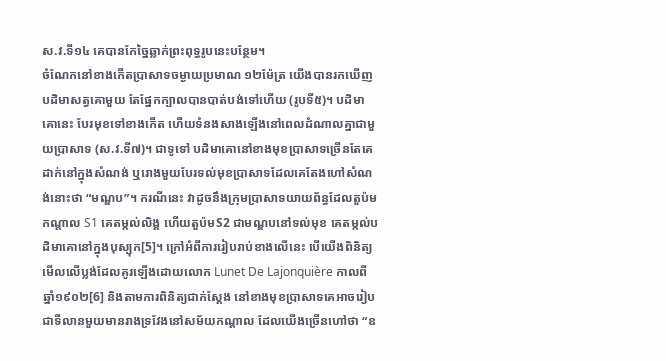ស.វ.ទី១៤ គេបានកែច្នៃឆ្លាក់ព្រះពុទ្ធរូបនេះបន្ថែម។
ចំណែកនៅខាងកើតប្រាសាទចម្ងាយប្រមាណ ១២ម៉ែត្រ យើងបានរកឃើញបដិមាសត្វគោមួយ តែផ្នែកក្បាលបានបាត់បង់ទៅហើយ (រូបទី៥)។ បដិមាគោនេះ បែរមុខទៅខាងកើត ហើយទំនងសាងឡើងនៅពេលដំណាលគ្នាជាមួយប្រាសាទ (ស.វ.ទី៧)។ ជាទូទៅ បដិមាគោនៅខាងមុខប្រាសាទច្រើនតែគេដាក់នៅក្នុងសំណង់ ឬរោងមួយបែរទល់មុខប្រាសាទដែលគេតែងហៅសំណង់នោះថា “មណ្ឌប”។ ករណីនេះ វាដូចនឹងក្រុមប្រាសាទយាយព័ន្ធដែលតួប៉មកណ្តាល S1 គេតម្កល់លិង្គ ហើយតួប៉មS2 ជាមណ្ឌបនៅទល់មុខ គេតម្កល់បដិមាគោនៅក្នុងបុស្បុក[5]។ ក្រៅអំពីការរៀបរាប់ខាងលើនេះ បើយើងពិនិត្យមើលលើប្លង់ដែលគូរឡើងដោយលោក Lunet De Lajonquière កាលពីឆ្នាំ១៩០២[6] និងតាមការពិនិត្យជាក់ស្តែង នៅខាងមុខប្រាសាទគេអាចរៀបជាទីលានមួយមានរាងទ្រវែងនៅសម័យកណ្តាល ដែលយើងច្រើនហៅថា “ឧ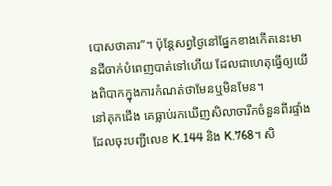បោសថាគារ”។ ប៉ុន្តែសព្វថ្ងៃនៅផ្នែកខាងកើតនេះមានដីចាក់បំពេញបាត់ទៅហើយ ដែលជាហេតុធ្វើឲ្យយើងពិបាកក្នុងការកំណត់ថាមែនឬមិនមែន។
នៅគុកជើង គេធ្លាប់រកឃើញសិលាចារឹកចំនួនពីរផ្ទាំងដែលចុះបញ្ជីលេខ K.144 និង K.768។ សិ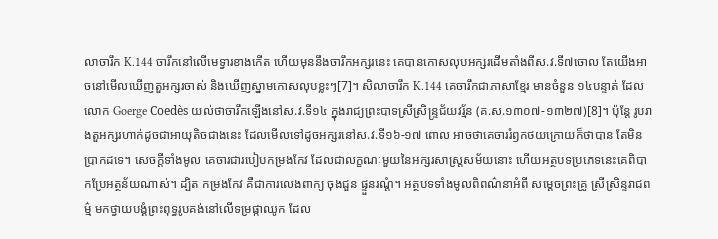លាចារឹក K.144 ចារឹកនៅលើមេទ្វារខាងកើត ហើយមុននឹងចារឹកអក្សរនេះ គេបានកោសលុបអក្សរដើមតាំងពីស.វ.ទី៧ចោល តែយើងអាចនៅមើលឃើញតួអក្សរចាស់ និងឃើញស្នាមកោសលុបខ្លះៗ[7]។ សិលាចារឹក K.144 គេចារឹកជាភាសាខ្មែរ មានចំនួន ១៤បន្ទាត់ ដែលលោក Goerge Coedès យល់ថាចារឹកឡើងនៅស.វ.ទី១៤ ក្នុងរាជ្យព្រះបាទស្រីស្រិន្រ្ទជ័យវរ្ម័ន (គ.ស.១៣០៧-១៣២៧)[8]។ ប៉ុន្តែ រូបរាងតួអក្សរហាក់ដូចជាអាយុតិចជាងនេះ ដែលមើលទៅដូចអក្សរនៅស.វ.ទី១៦-១៧ ពោល អាចថាគេចាររំឭកថយក្រោយក៏ថាបាន តែមិនប្រាកដទេ។ សេចក្តីទាំងមូល គេចារជារបៀបកម្រងកែវ ដែលជាលក្ខណៈមួយនៃអក្សរសាស្រ្តសម័យនោះ ហើយអត្ថបទប្រភេទនេះគេពិបាកប្រែអត្ថន័យណាស់។ ដ្បិត កម្រងកែវ គឺជាការលេងពាក្យ ចុងជួន ផ្ទួនរណ្តំ។ អត្ថបទទាំងមូលពិពណ៌នាអំពី សម្តេចព្រះគ្រូ ស្រីស្រិន្ទរាជពម៌្ម មកថ្វាយបង្គំព្រះពុទ្ធរូបគង់នៅលើទម្រផ្កាឈូក ដែល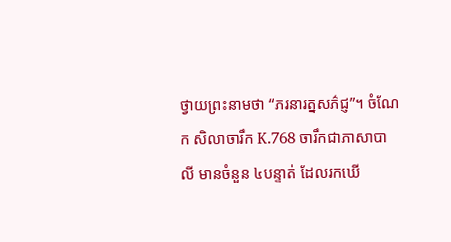ថ្វាយព្រះនាមថា “ភរនារត្នសភ៌ជ្ញ”។ ចំណែក សិលាចារឹក K.768 ចារឹកជាភាសាបាលី មានចំនួន ៤បន្ទាត់ ដែលរកឃើ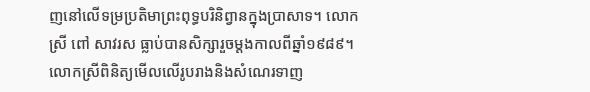ញនៅលើទម្រប្រតិមាព្រះពុទ្ធបរិនិព្វានក្នុងប្រាសាទ។ លោកស្រី ពៅ សាវរស ធ្លាប់បានសិក្សារួចម្តងកាលពីឆ្នាំ១៩៨៩។ លោកស្រីពិនិត្យមើលលើរូបរាងនិងសំណេរទាញ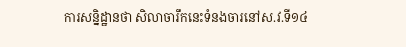ការសន្និដ្ឋានថា សិលាចារឹកនេះទំនងចារនៅស.វ.ទី១៤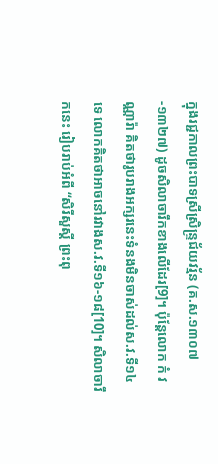ក្នុងរជ្ជកាលព្រះបាទស្រីស្រិន្រ្ទជ័យវរ្ម័ន (គ.ស.១៣០៧-១៣២៧) ដូចសិលាចារឹកខាងលើដែរ[9]។ ប៉ុន្តែលោក កំ វណ្ណារ៉ា គិតថារូបរាងអក្សរនេះទំនងមិនចាស់ដល់ស.វ.ទី១៤ទេ លោកគិតថាអាចនៅរវាងស.វ.ទី១៦-១៨[10]។ សិលាចារឹកនេះ រៀបរាប់អំពី “សិរីសួស្តី ព្រះពុ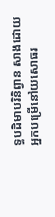ទ្ធបដិមាបរិនិព្វាន សាងដោយអ្នកបម្រើនៅយសោធរ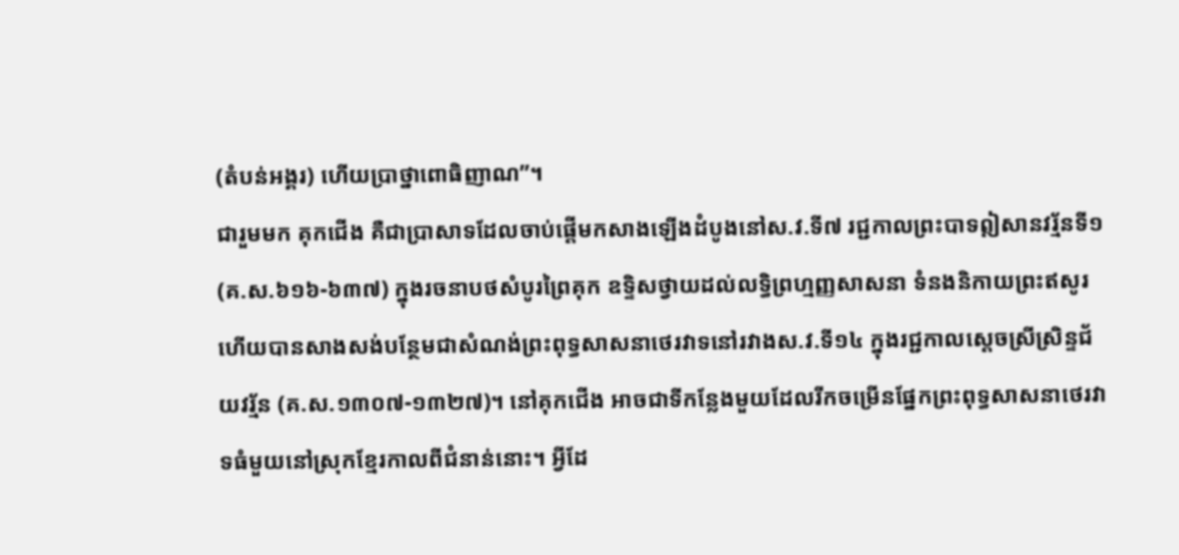(តំបន់អង្គរ) ហើយប្រាថ្នាពោធិញាណ”។
ជារួមមក គុកជើង គឺជាប្រាសាទដែលចាប់ផ្តើមកសាងឡើងដំបូងនៅស.វ.ទី៧ រជ្ជកាលព្រះបាទឦសានវរ្ម័នទី១ (គ.ស.៦១៦-៦៣៧) ក្នុងរចនាបថសំបូរព្រៃគុក ឧទ្ទិសថ្វាយដល់លទ្ធិព្រហ្មញ្ញសាសនា ទំនងនិកាយព្រះឥសូរ ហើយបានសាងសង់បន្ថែមជាសំណង់ព្រះពុទ្ធសាសនាថេរវាទនៅរវាងស.វ.ទី១៤ ក្នុងរជ្ជកាលស្តេចស្រីស្រិន្ទជ័យវរ្ម័ន (គ.ស.១៣០៧-១៣២៧)។ នៅគុកជើង អាចជាទីកន្លែងមួយដែលរីកចម្រើនផ្នែកព្រះពុទ្ធសាសនាថេរវាទធំមួយនៅស្រុកខ្មែរកាលពីជំនាន់នោះ។ អ្វីដែ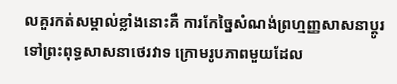លគួរកត់សម្គាល់ខ្លាំងនោះគឺ ការកែច្នៃសំណង់ព្រហ្មញ្ញសាសនាប្តូរទៅព្រះពុទ្ធសាសនាថេរវាទ ក្រោមរូបភាពមួយដែល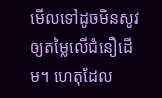មើលទៅដូចមិនសូវឲ្យតម្លៃលើជំនឿដើម។ ហេតុដែល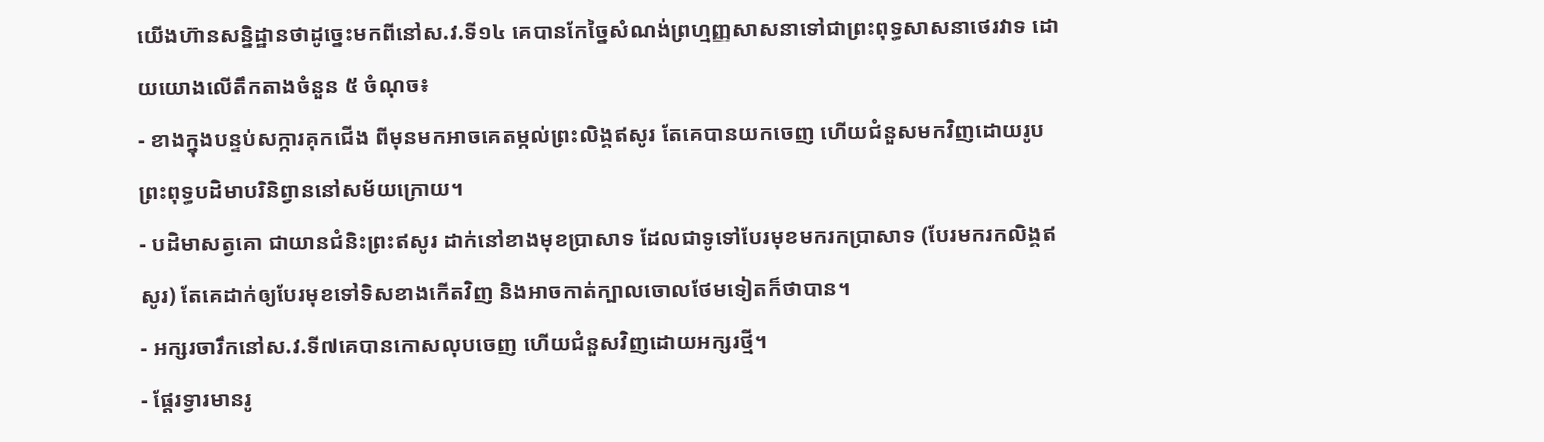យើងហ៊ានសន្និដ្ឋានថាដូច្នេះមកពីនៅស.វ.ទី១៤ គេបានកែច្នៃសំណង់ព្រហ្មញ្ញសាសនាទៅជាព្រះពុទ្ធសាសនាថេរវាទ ដោយយោងលើតឹកតាងចំនួន ៥ ចំណុច៖
- ខាងក្នុងបន្ទប់សក្ការគុកជើង ពីមុនមកអាចគេតម្កល់ព្រះលិង្គឥសូរ តែគេបានយកចេញ ហើយជំនួសមកវិញដោយរូបព្រះពុទ្ធបដិមាបរិនិព្វាននៅសម័យក្រោយ។
- បដិមាសត្វគោ ជាយានជំនិះព្រះឥសូរ ដាក់នៅខាងមុខប្រាសាទ ដែលជាទូទៅបែរមុខមករកប្រាសាទ (បែរមករកលិង្គឥសូរ) តែគេដាក់ឲ្យបែរមុខទៅទិសខាងកើតវិញ និងអាចកាត់ក្បាលចោលថែមទៀតក៏ថាបាន។
- អក្សរចារឹកនៅស.វ.ទី៧គេបានកោសលុបចេញ ហើយជំនួសវិញដោយអក្សរថ្មី។
- ផ្តែរទ្វារមានរូ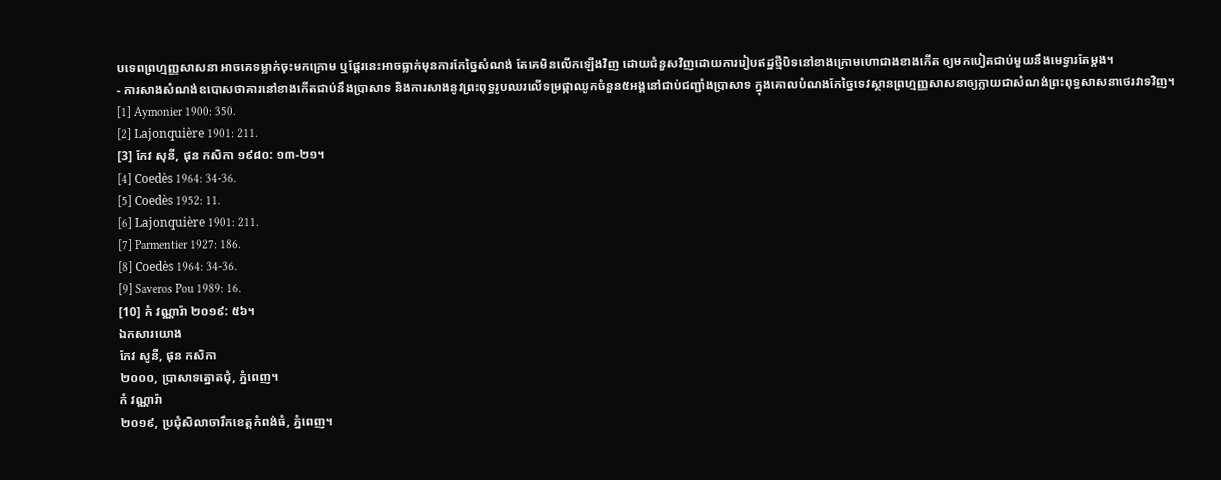បទេពព្រហ្មញ្ញសាសនា អាចគេទម្លាក់ចុះមកក្រោម ឬផ្តែរនេះអាចធ្លាក់មុនការកែច្នៃសំណង់ តែគេមិនលើកឡើងវិញ ដោយជំនួសវិញដោយការរៀបឥដ្ឋថ្មីបិទនៅខាងក្រោមហោជាងខាងកើត ឲ្យមកបៀតជាប់មួយនឹងមេទ្វារតែម្តង។
- ការសាងសំណង់ឧបោសថាគារនៅខាងកើតជាប់នឹងប្រាសាទ និងការសាងនូវព្រះពុទ្ធរូបឈរលើទម្រផ្កាឈូកចំនួន៥អង្គនៅជាប់ជញ្ជាំងប្រាសាទ ក្នុងគោលបំណងកែច្នៃទេវស្ថានព្រហ្មញ្ញសាសនាឲ្យក្លាយជាសំណង់ព្រះពុទ្ធសាសនាថេរវាទវិញ។
[1] Aymonier 1900: 350.
[2] Lajonquière 1901: 211.
[3] កែវ សុនី, ផុន កសិកា ១៩៨០: ១៣-២១។
[4] Coedès 1964: 34-36.
[5] Coedès 1952: 11.
[6] Lajonquière 1901: 211.
[7] Parmentier 1927: 186.
[8] Coedès 1964: 34-36.
[9] Saveros Pou 1989: 16.
[10] កំ វណ្ណារ៉ា ២០១៩: ៥៦។
ឯកសារយោង
កែវ សូនី, ផុន កសិកា
២០០០, ប្រាសាទត្នោតជុំ, ភ្នំពេញ។
កំ វណ្ណារ៉ា
២០១៩, ប្រជុំសិលាចារឹកខេត្តកំពង់ធំ, ភ្នំពេញ។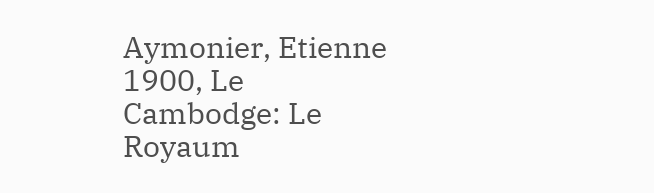Aymonier, Etienne
1900, Le Cambodge: Le Royaum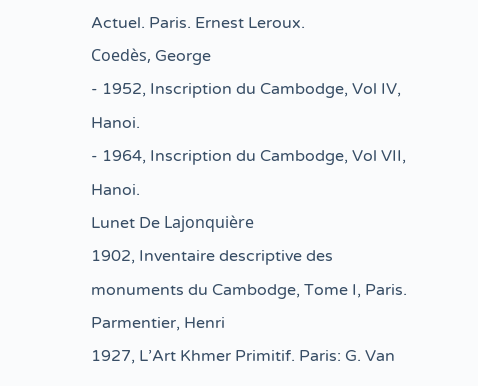Actuel. Paris. Ernest Leroux.
Coedès, George
- 1952, Inscription du Cambodge, Vol IV, Hanoi.
- 1964, Inscription du Cambodge, Vol VII, Hanoi.
Lunet De Lajonquière
1902, Inventaire descriptive des monuments du Cambodge, Tome I, Paris.
Parmentier, Henri
1927, L’Art Khmer Primitif. Paris: G. Van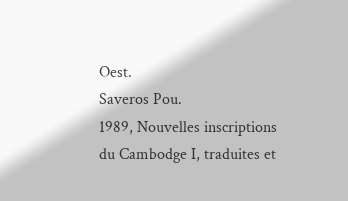Oest.
Saveros Pou.
1989, Nouvelles inscriptions du Cambodge I, traduites et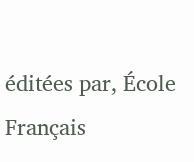éditées par, École Français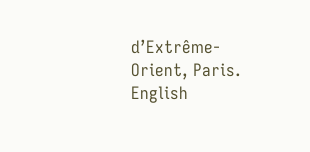d’Extrême-Orient, Paris.
English